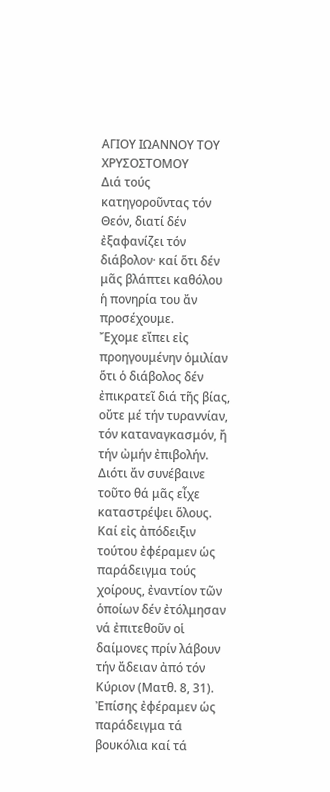ΑΓΙΟΥ ΙΩΑΝΝΟΥ ΤΟΥ ΧΡΥΣΟΣΤΟΜΟΥ
Διά τούς κατηγοροῦντας τόν Θεόν, διατί δέν ἐξαφανίζει τόν διάβολον· καί ὅτι δέν μᾶς βλάπτει καθόλου ἡ πονηρία του ἄν προσέχουμε.
Ἔχομε εἴπει εἰς προηγουμένην ὁμιλίαν ὅτι ὁ διάβολος δέν ἐπικρατεῖ διά τῆς βίας, οὔτε μέ τήν τυραννίαν, τόν καταναγκασμόν, ἤ τήν ὠμήν ἐπιβολήν. Διότι ἄν συνέβαινε τοῦτο θά μᾶς εἶχε καταστρέψει ὅλους. Καί εἰς ἀπόδειξιν τούτου ἐφέραμεν ὡς παράδειγμα τούς χοίρους, ἐναντίον τῶν ὁποίων δέν ἐτόλμησαν νά ἐπιτεθοῦν οἱ δαίμονες πρίν λάβουν τήν ἄδειαν ἀπό τόν Κύριον (Ματθ. 8, 31). Ἐπίσης ἐφέραμεν ὡς παράδειγμα τά βουκόλια καί τά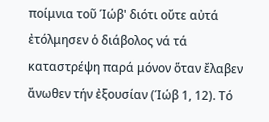ποίμνια τοῦ Ίώβ' διότι οὔτε αὐτά ἐτόλμησεν ὁ διάβολος νά τά καταστρέψη παρά μόνον ὅταν ἔλαβεν ἄνωθεν τήν ἐξουσίαν (Ίώβ 1, 12). Τό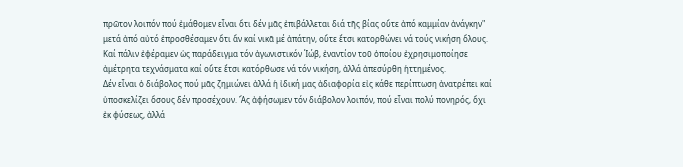πρῶτον λοιπόν πού ἐμάθομεν εἶναι ὅτι δέν μᾶς ἐπιβάλλεται διά τῆς βίας οὔτε ἀπό καμμίαν ἀνάγκην" μετά ἀπό αὐτό ἐπροσθέσαμεν ὅτι ἄν καί νικᾶ μέ ἀπάτην, οὔτε ἔτσι κατορθώνει νά τούς νικήση ὅλους. Καί πάλιν ἐφέραμεν ὡς παράδειγμα τόν ἀγωνιστικόν Ίώβ, ἐναντίον τοῦ ὁποίου ἐχρησιμοποίησε ἀμέτρητα τεχνάσματα καί οὔτε ἔτσι κατόρθωσε νά τόν νικήση, ἀλλά ἀπεσύρθη ἡττημένος.
Δέν εἶναι ὁ διάβολος πού μᾶς ζημιώνει ἀλλά ἡ ἰδική μας ἀδιαφορία εἰς κάθε περίπτωση ἀνατρέπει καί ὑποσκελίζει ὅσους δέν προσέχουν. Ἄς ἀφήσωμεν τόν διάβολον λοιπόν, πού εἶναι πολύ πονηρός, ὄχι ἐκ φύσεως, ἀλλά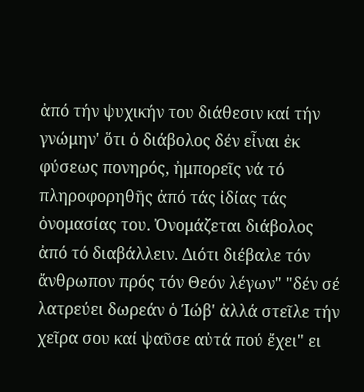ἀπό τήν ψυχικήν του διάθεσιν καί τήν γνώμην' ὅτι ὁ διάβολος δέν εἶναι ἐκ φύσεως πονηρός, ἠμπορεῖς νά τό πληροφορηθῆς ἀπό τάς ἰδίας τάς ὀνομασίας του. Ὀνομάζεται διάβολος ἀπό τό διαβάλλειν. Διότι διέβαλε τόν ἄνθρωπον πρός τόν Θεόν λέγων" "δέν σέ λατρεύει δωρεάν ὁ Ίώβ' ἀλλά στεῖλε τήν χεῖρα σου καί ψαῦσε αὐτά πού ἔχει" ει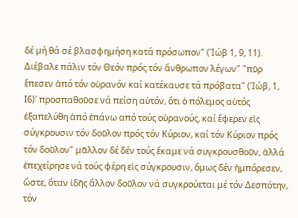δέ μή θά σέ βλασφημήση κατά πρόσωπον" (Ίώβ 1, 9, 11). Διέβαλε πάλιν τόν Θεόν πρός τόν ἄνθρωπον λέγων" "πῦρ ἔπεσεν ἀπό τόν οὐρανόν καί κατέκαυσε τά πρόβατα" (Ίώβ, 1, Ι6)' προσπαθοῦσε νά πείση αὐτόν, ὅτι ὁ πόλεμος αὐτός ἐξαπελύθη ἀπό ἐπάνω από τούς οὐρανούς, καί ἔφερεν εἰς σύγκρουσιν τόν δοῦλον πρός τόν Κύριον, καί τόν Κύριον πρός τόν δοῦλον" μᾶλλον δέ δέν τούς ἔκαμε νά συγκρουσθοῦν, ἀλλά ἐπεχείρησε νά τούς φέρη εἰς σύγκρουσιν, ὅμως δέν ἠμπόρεσεν, ὥστε, ὅταν ἰδῆς ἄλλον δοῦλον νά συγκρούεται μέ τόν Δεσπότην, τόν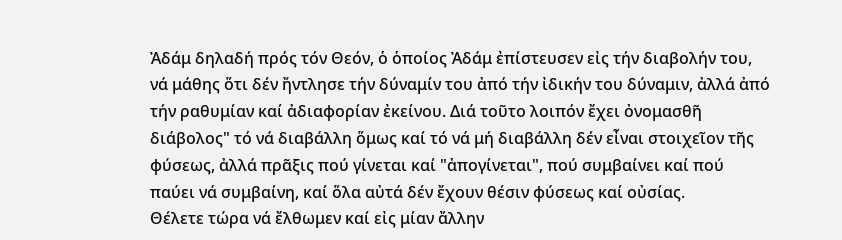Ἀδάμ δηλαδή πρός τόν Θεόν, ὁ ὁποίος Ἀδάμ ἐπίστευσεν εἰς τήν διαβολήν του, νά μάθης ὅτι δέν ἤντλησε τήν δύναμίν του ἀπό τήν ἰδικήν του δύναμιν, ἀλλά ἀπό τήν ραθυμίαν καί ἀδιαφορίαν ἐκείνου. Διά τοῦτο λοιπόν ἔχει ὀνομασθῆ διάβολος" τό νά διαβάλλη ὅμως καί τό νά μή διαβάλλη δέν εἶναι στοιχεῖον τῆς φύσεως, ἀλλά πρᾶξις πού γίνεται καί "ἀπογίνεται", πού συμβαίνει καί πού παύει νά συμβαίνη, καί ὅλα αὐτά δέν ἔχουν θέσιν φύσεως καί οὐσίας.
Θέλετε τώρα νά ἔλθωμεν καί εἰς μίαν ἄλλην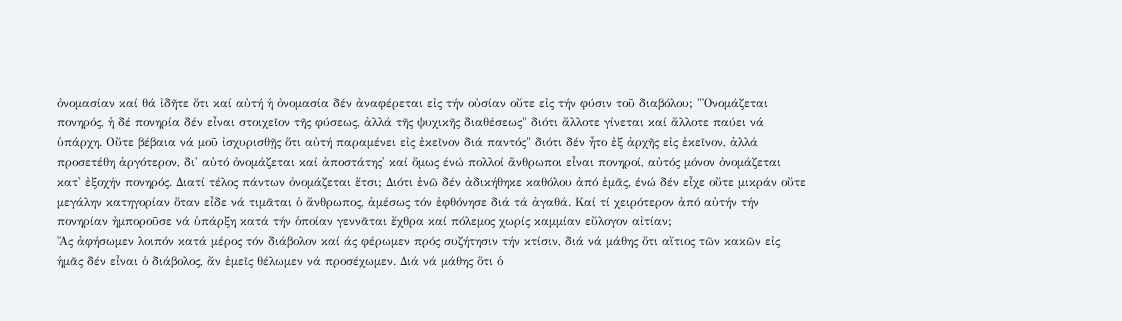ὀνομασίαν καί θά ἰδῆτε ὅτι καί αὐτή ἡ ὀνομασία δέν ἀναφέρεται εἰς τήν οὐσίαν οὔτε εἰς τήν φύσιν τοῦ διαβόλου; "Ὀνομάζεται πονηρός, ἡ δέ πονηρία δέν εἶναι στοιχεῖον τῆς φύσεως, ἀλλά τῆς ψυχικῆς διαθέσεως" διότι ἄλλοτε γίνεται καί ἄλλοτε παύει νά ὑπάρχη. Οὔτε βέβαια νά μοῦ ἰσχυρισθῇς ὅτι αὐτή παραμένει εἰς ἐκεῖνον διά παντός" διότι δέν ἦτο ἐξ ἀρχῆς εἰς ἐκεῖνον, ἀλλά προσετέθη ἀργότερον, δι' αὐτό ὀνομάζεται καί ἀποστάτης' καί ὅμως ένώ πολλοί ἄνθρωποι εἶναι πονηροί, αὐτός μόνον ὀνομάζεται κατ' ἐξοχήν πονηρός. Διατί τέλος πάντων ὀνομάζεται ἔτσι; Διότι ἐνῶ δέν ἀδικήθηκε καθόλου ἀπό ἐμᾶς, ένώ δέν εἶχε οὔτε μικράν οὔτε μεγάλην κατηγορίαν ὅταν εἶδε νά τιμᾶται ὁ ἄνθρωπος, ἀμέσως τόν ἐφθόνησε διά τά ἀγαθά. Καί τί χειρότερον ἀπό αὐτήν τήν πονηρίαν ἠμποροῦσε νά ὑπάρξη κατά τήν ὁποίαν γεννᾶται ἔχθρα καί πόλεμος χωρίς καμμίαν εὔλογον αἰτίαν;
Ἄς ἀφήσωμεν λοιπόν κατά μέρος τόν διάβολον καί άς φέρωμεν πρός συζήτησιν τήν κτίσιν, διά νά μάθης ὅτι αἴτιος τῶν κακῶν εἰς ἡμᾶς δέν εἶναι ὁ διάβολος, ἄν ἐμεῖς θέλωμεν νά προσέχωμεν. Διά νά μάθης ὅτι ὁ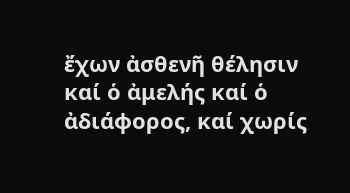ἔχων ἀσθενῆ θέλησιν καί ὁ ἀμελής καί ὁ ἀδιάφορος, καί χωρίς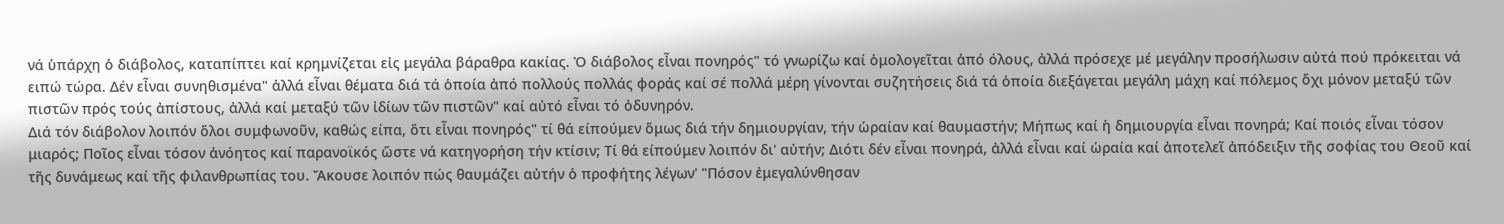νά ὑπάρχη ὁ διάβολος, καταπίπτει καί κρημνίζεται εἰς μεγάλα βάραθρα κακίας. Ὁ διάβολος εἶναι πονηρός" τό γνωρίζω καί ὁμολογεῖται ἀπό όλους, ἀλλά πρόσεχε μέ μεγάλην προσήλωσιν αὐτά πού πρόκειται νά ειπώ τώρα. Δέν εἶναι συνηθισμένα" ἀλλά εἶναι θέματα διά τά ὁποία ἀπό πολλούς πολλάς φοράς καί σέ πολλά μέρη γίνονται συζητήσεις διά τά ὁποία διεξάγεται μεγάλη μάχη καί πόλεμος ὄχι μόνον μεταξύ τῶν πιστῶν πρός τούς ἀπίστους, ἀλλά καί μεταξύ τῶν ἰδίων τῶν πιστῶν" καί αὐτό εἶναι τό ὀδυνηρόν.
Διά τόν διάβολον λοιπόν ὅλοι συμφωνοῦν, καθώς είπα, ὅτι εἶναι πονηρός" τί θά είπούμεν ὅμως διά τήν δημιουργίαν, τήν ὡραίαν καί θαυμαστήν; Μήπως καί ἡ δημιουργία εἶναι πονηρά; Καί ποιός εἶναι τόσον μιαρός; Ποῖος εἶναι τόσον ἀνόητος καί παρανοϊκός ὥστε νά κατηγορήση τήν κτίσιν; Τί θά είπούμεν λοιπόν δι' αὐτήν; Διότι δέν εἶναι πονηρά, ἀλλά εἶναι καί ὡραία καί ἀποτελεῖ ἀπόδειξιν τῆς σοφίας του Θεοῦ καί τῆς δυνάμεως καί τῆς φιλανθρωπίας του. Ἄκουσε λοιπόν πώς θαυμάζει αὐτήν ὁ προφήτης λέγων' "Πόσον ἐμεγαλύνθησαν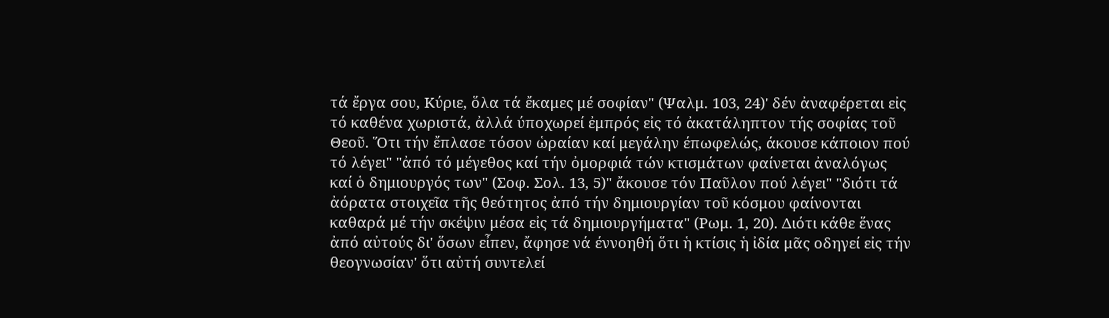τά ἔργα σου, Κύριε, ὅλα τά ἔκαμες μέ σοφίαν" (Ψαλμ. 103, 24)' δέν ἀναφέρεται εἰς τό καθένα χωριστά, ἀλλά ύποχωρεί ἐμπρός εἰς τό ἀκατάληπτον τής σοφίας τοῦ Θεοῦ. Ὅτι τήν ἔπλασε τόσον ὡραίαν καί μεγάλην έπωφελώς, άκουσε κάποιον πού τό λέγει" "ἀπό τό μέγεθος καί τήν ὀμορφιά τών κτισμάτων φαίνεται ἀναλόγως καί ὁ δημιουργός των" (Σοφ. Σολ. 13, 5)" ἄκουσε τόν Παῦλον πού λέγει" "διότι τά ἀόρατα στοιχεῖα τῆς θεότητος ἀπό τήν δημιουργίαν τοῦ κόσμου φαίνονται καθαρά μέ τήν σκέψιν μέσα εἰς τά δημιουργήματα" (Ρωμ. 1, 20). Διότι κάθε ἕνας ἀπό αὐτούς δι' ὅσων εἶπεν, ἄφησε νά έννοηθή ὅτι ἡ κτίσις ἡ ἰδία μᾶς οδηγεί εἰς τήν θεογνωσίαν' ὅτι αὐτή συντελεί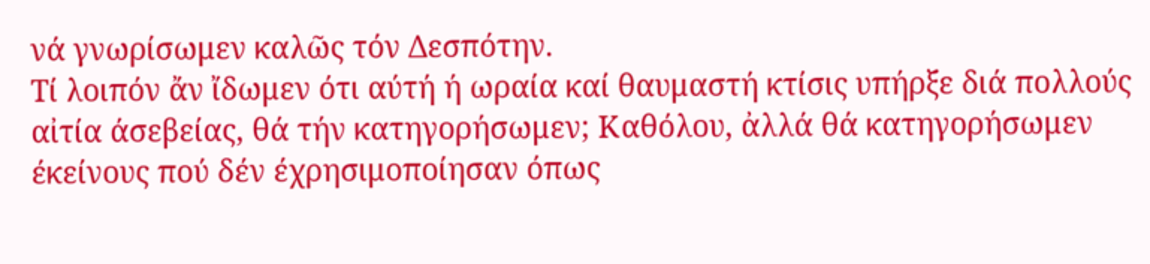νά γνωρίσωμεν καλῶς τόν Δεσπότην.
Τί λοιπόν ἄν ἴδωμεν ότι αύτή ή ωραία καί θαυμαστή κτίσις υπήρξε διά πολλούς αἰτία άσεβείας, θά τήν κατηγορήσωμεν; Καθόλου, ἀλλά θά κατηγορήσωμεν έκείνους πού δέν έχρησιμοποίησαν όπως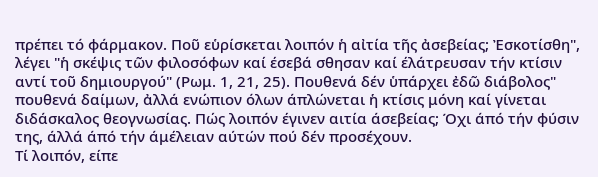πρέπει τό φάρμακον. Ποῦ εὑρίσκεται λοιπόν ἡ αἰτία τῆς ἀσεβείας; Ἐσκοτίσθη", λέγει "ἡ σκέψις τῶν φιλοσόφων καί έσεβά σθησαν καί έλάτρευσαν τήν κτίσιν αντί τοῦ δημιουργού" (Ρωμ. 1, 21, 25). Πουθενά δέν ὑπάρχει ἐδῶ διάβολος" πουθενά δαίμων, ἀλλά ενώπιον όλων άπλώνεται ἡ κτίσις μόνη καί γίνεται διδάσκαλος θεογνωσίας. Πώς λοιπόν έγινεν αιτία άσεβείας; Όχι άπό τήν φύσιν της, άλλά άπό τήν άμέλειαν αύτών πού δέν προσέχουν.
Τί λοιπόν, είπε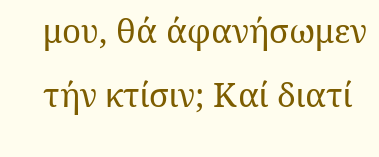μου, θά άφανήσωμεν τήν κτίσιν; Καί διατί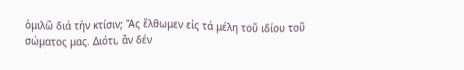ὁμιλῶ διά τήν κτίσιν; Ἄς ἔλθωμεν εἰς τά μέλη τοῦ ιδίου τοῦ σώματος μας. Διότι, ἄν δέν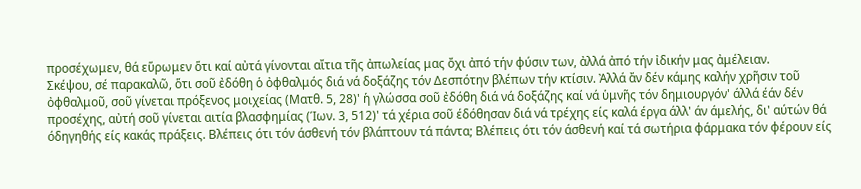προσέχωμεν, θά εὕρωμεν ὅτι καί αὐτά γίνονται αἴτια τῆς ἀπωλείας μας ὄχι ἀπό τήν φύσιν των, ἀλλά ἀπό τήν ἰδικήν μας ἀμέλειαν.
Σκέψου, σέ παρακαλῶ, ὅτι σοῦ ἐδόθη ὁ ὀφθαλμός διά νά δοξάζης τόν Δεσπότην βλέπων τήν κτίσιν. Ἀλλά ἄν δέν κάμης καλήν χρῆσιν τοῦ ὀφθαλμοῦ, σοῦ γίνεται πρόξενος μοιχείας (Ματθ. 5, 28)' ἡ γλώσσα σοῦ ἐδόθη διά νά δοξάζης καί νά ὑμνῆς τόν δημιουργόν' άλλά έάν δέν προσέχης, αὐτή σοῦ γίνεται αιτία βλασφημίας (Ίων. 3, 512)' τά χέρια σοῦ έδόθησαν διά νά τρέχης είς καλά έργα άλλ' άν άμελής, δι' αύτών θά όδηγηθής είς κακάς πράξεις. Βλέπεις ότι τόν άσθενή τόν βλάπτουν τά πάντα; Βλέπεις ότι τόν άσθενή καί τά σωτήρια φάρμακα τόν φέρουν είς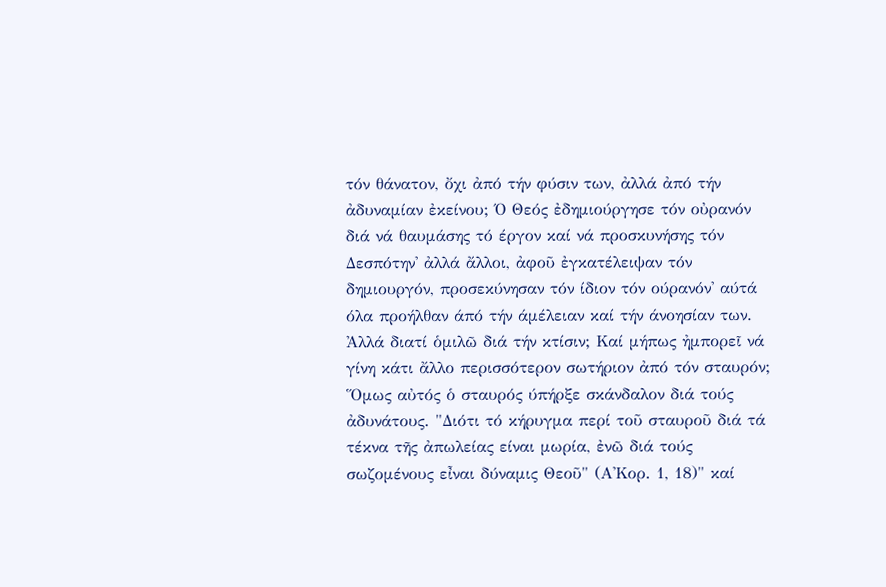τόν θάνατον, ὄχι ἀπό τήν φύσιν των, ἀλλά ἀπό τήν ἀδυναμίαν ἐκείνου; Ό Θεός ἐδημιούργησε τόν οὐρανόν διά νά θαυμάσης τό έργον καί νά προσκυνήσης τόν Δεσπότην' ἀλλά ἄλλοι, ἀφοῦ ἐγκατέλειψαν τόν δημιουργόν, προσεκύνησαν τόν ίδιον τόν ούρανόν' αύτά όλα προήλθαν άπό τήν άμέλειαν καί τήν άνοησίαν των.
Ἀλλά διατί ὁμιλῶ διά τήν κτίσιν; Καί μήπως ἠμπορεῖ νά γίνη κάτι ἄλλο περισσότερον σωτήριον ἀπό τόν σταυρόν; Ὅμως αὐτός ὁ σταυρός ύπήρξε σκάνδαλον διά τούς ἀδυνάτους. "Διότι τό κήρυγμα περί τοῦ σταυροῦ διά τά τέκνα τῆς ἀπωλείας είναι μωρία, ἐνῶ διά τούς σωζομένους εἶναι δύναμις Θεοῦ" (Α'Κορ. 1, 18)" καί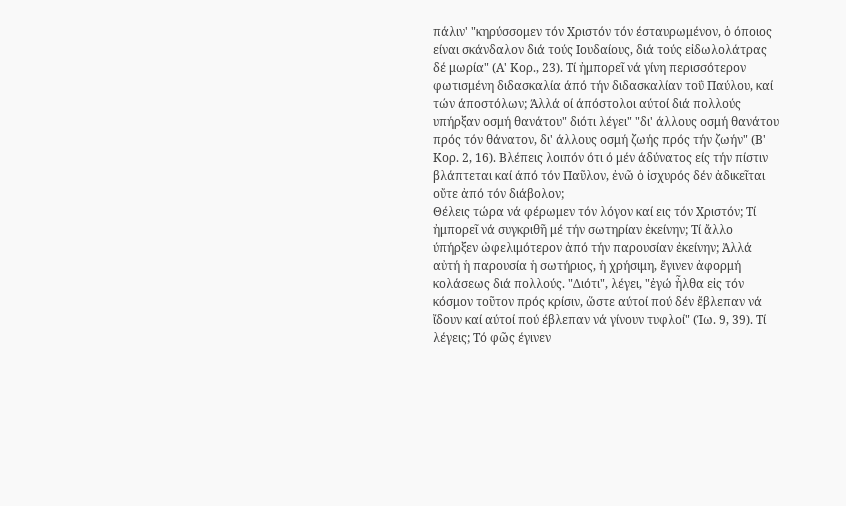πάλιν' "κηρύσσομεν τόν Χριστόν τόν έσταυρωμένον, ὁ όποιος είναι σκάνδαλον διά τούς Ιουδαίους, διά τούς εἰδωλολάτρας δέ μωρία" (Α' Κορ., 23). Τί ἠμπορεῖ νά γίνη περισσότερον φωτισμένη διδασκαλία άπό τήν διδασκαλίαν τοΰ Παύλου, καί τών άποστόλων; Άλλά οί άπόστολοι αύτοί διά πολλούς υπήρξαν οσμή θανάτου" διότι λέγει" "δι' άλλους οσμή θανάτου πρός τόν θάνατον, δι' άλλους οσμή ζωής πρός τήν ζωήν" (Β' Κορ. 2, 16). Βλέπεις λοιπόν ότι ό μέν άδύνατος είς τήν πίστιν βλάπτεται καί άπό τόν Παῦλον, ἐνῶ ὁ ἰσχυρός δέν ἀδικεῖται οὔτε ἀπό τόν διάβολον;
Θέλεις τώρα νά φέρωμεν τόν λόγον καί εις τόν Χριστόν; Τί ἠμπορεῖ νά συγκριθῆ μέ τήν σωτηρίαν ἐκείνην; Τί ἄλλο ύπήρξεν ὠφελιμότερον ἀπό τήν παρουσίαν ἐκείνην; Ἀλλά αὐτή ἡ παρουσία ἡ σωτήριος, ἡ χρήσιμη, ἔγινεν ἀφορμή κολάσεως διά πολλούς. "Διότι", λέγει, "ἐγώ ἦλθα εἰς τόν κόσμον τοῦτον πρός κρίσιν, ὥστε αύτοί πού δέν ἔβλεπαν νά ἴδουν καί αύτοί πού έβλεπαν νά γίνουν τυφλοί" (Ίω. 9, 39). Τί λέγεις; Τό φῶς έγινεν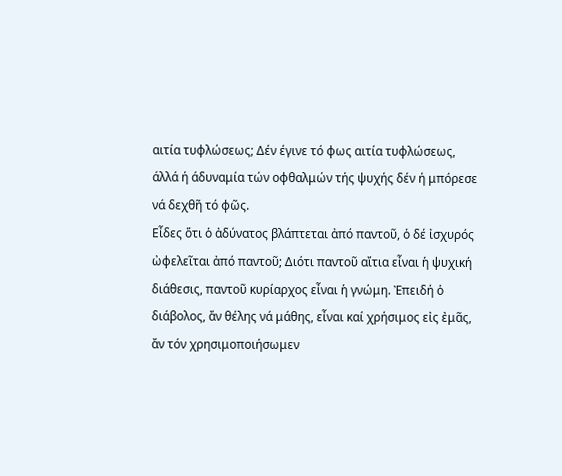αιτία τυφλώσεως; Δέν έγινε τό φως αιτία τυφλώσεως, άλλά ή άδυναμία τών οφθαλμών τής ψυχής δέν ή μπόρεσε νά δεχθῆ τό φῶς.
Εἶδες ὅτι ὁ ἀδύνατος βλάπτεται ἀπό παντοῦ, ὁ δέ ἰσχυρός ὠφελεῖται ἀπό παντοῦ; Διότι παντοῦ αἴτια εἶναι ἡ ψυχική διάθεσις, παντοῦ κυρίαρχος εἶναι ἡ γνώμη. Ἐπειδή ὁ διάβολος, ἄν θέλης νά μάθης, εἶναι καί χρήσιμος εἰς ἐμᾶς, ἄν τόν χρησιμοποιήσωμεν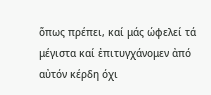ὅπως πρέπει, καί μάς ώφελεί τά μέγιστα καί ἐπιτυγχάνομεν ἀπό αὐτόν κέρδη όχι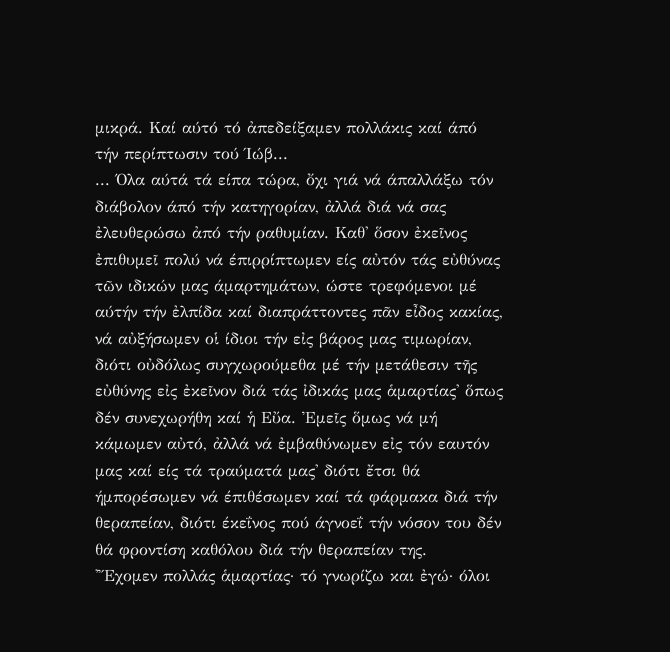μικρά. Καί αύτό τό ἀπεδείξαμεν πολλάκις καί άπό τήν περίπτωσιν τού Ίώβ...
... Όλα αύτά τά είπα τώρα, ὄχι γιά νά άπαλλάξω τόν διάβολον άπό τήν κατηγορίαν, ἀλλά διά νά σας ἐλευθερώσω ἀπό τήν ραθυμίαν. Καθ' ὅσον ἐκεῖνος ἐπιθυμεῖ πολύ νά έπιρρίπτωμεν είς αὐτόν τάς εὐθύνας τῶν ιδικών μας άμαρτημάτων, ώστε τρεφόμενοι μέ αύτήν τήν ἐλπίδα καί διαπράττοντες πᾶν εἶδος κακίας, νά αὐξήσωμεν οἱ ίδιοι τήν εἰς βάρος μας τιμωρίαν, διότι οὐδόλως συγχωρούμεθα μέ τήν μετάθεσιν τῆς εὐθύνης εἰς ἐκεῖνον διά τάς ἰδικάς μας ἁμαρτίας' ὅπως δέν συνεχωρήθη καί ἡ Εὔα. Ἐμεῖς ὅμως νά μή κάμωμεν αὐτό, ἀλλά νά ἐμβαθύνωμεν εἰς τόν εαυτόν μας καί είς τά τραύματά μας' διότι ἔτσι θά ήμπορέσωμεν νά έπιθέσωμεν καί τά φάρμακα διά τήν θεραπείαν, διότι έκεΐνος πού άγνοεΐ τήν νόσον του δέν θά φροντίση καθόλου διά τήν θεραπείαν της.
'Ἔχομεν πολλάς ἁμαρτίας· τό γνωρίζω και ἐγώ· όλοι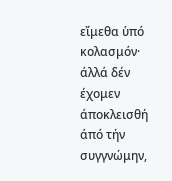εἴμεθα ὑπό κολασμόν· άλλά δέν έχομεν άποκλεισθή άπό τήν συγγνώμην,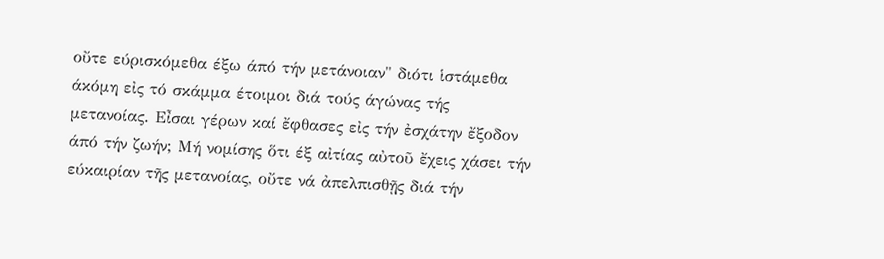οὔτε εύρισκόμεθα έξω άπό τήν μετάνοιαν" διότι ἱστάμεθα άκόμη εἰς τό σκάμμα έτοιμοι διά τούς άγώνας τής μετανοίας. Εἶσαι γέρων καί ἔφθασες εἰς τήν ἐσχάτην ἔξοδον άπό τήν ζωήν; Μή νομίσης ὅτι έξ αἰτίας αὐτοῦ ἔχεις χάσει τήν εύκαιρίαν τῆς μετανοίας, οὔτε νά ἀπελπισθῇς διά τήν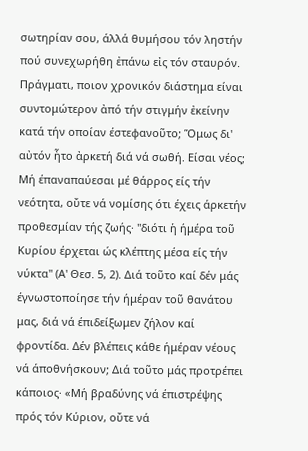σωτηρίαν σου, άλλά θυμήσου τόν ληστήν πού συνεχωρήθη ἐπάνω εἰς τόν σταυρόν. Πράγματι, ποιον χρονικόν διάστημα είναι συντομώτερον ἀπό τήν στιγμήν ἐκείνην κατά τήν οποίαν έστεφανοῦτο; Ὅμως δι' αὐτόν ἦτο ἀρκετή διά νά σωθή. Είσαι νέος; Μή έπαναπαύεσαι μέ θάρρος είς τήν νεότητα, οὔτε νά νομίσης ότι έχεις άρκετήν προθεσμίαν τής ζωής· "διότι ἡ ήμέρα τοῦ Κυρίου έρχεται ώς κλέπτης μέσα είς τήν νύκτα" (Α' Θεσ. 5, 2). Διά τοῦτο καί δέν μάς έγνωστοποίησε τήν ήμέραν τοῦ θανάτου μας, διά νά έπιδείξωμεν ζήλον καί φροντίδα. Δέν βλέπεις κάθε ήμέραν νέους νά άποθνήσκουν; Διά τοῦτο μάς προτρέπει κάποιος· «Μή βραδύνης νά έπιστρέψης πρός τόν Κύριον, οὔτε νά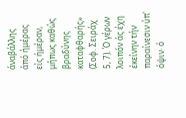άναβάλλης άπό ήμέρας είς ήμέραν, μήπως καθώς βραδύνης καταφθαρής» (Σοφ. Σειράχ 5, 7). Ό γέρων λοιπόν άς έχη έκείνην τήν παραίνεσιν ύπ' όψιν· ό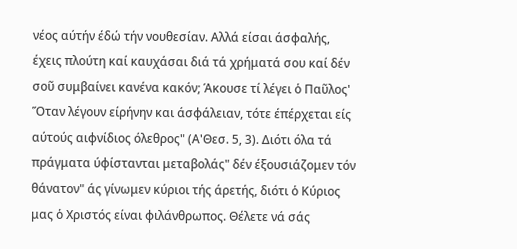νέος αύτήν έδώ τήν νουθεσίαν. Αλλά είσαι άσφαλής, έχεις πλούτη καί καυχάσαι διά τά χρήματά σου καί δέν σοῦ συμβαίνει κανένα κακόν; Άκουσε τί λέγει ὁ Παῦλος' Ὅταν λέγουν είρήνην και άσφάλειαν, τότε έπέρχεται είς αύτούς αιφνίδιος όλεθρος" (Α'Θεσ. 5, 3). Διότι όλα τά πράγματα ύφίστανται μεταβολάς" δέν έξουσιάζομεν τόν θάνατον" άς γίνωμεν κύριοι τής άρετής, διότι ὁ Κύριος μας ὁ Χριστός είναι φιλάνθρωπος. Θέλετε νά σάς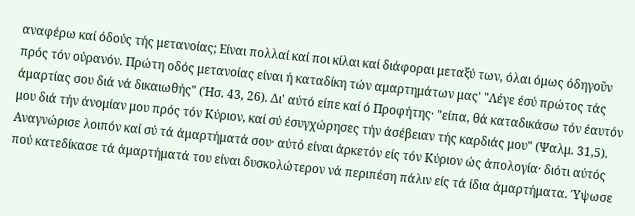αναφέρω καί όδούς τής μετανοίας; Είναι πολλαί καί ποι κίλαι καί διάφοραι μεταξύ των, όλαι όμως όδηγοῦν πρός τόν ούρανόν. Πρώτη οδός μετανοίας είναι ή καταδίκη τών αμαρτημάτων μας' "Λέγε έσύ πρώτος τάς άμαρτίας σου διά νά δικαιωθής" (Ήσ. 43, 26). Δι' αύτό είπε καί ό Προφήτης· "είπα, θά καταδικάσω τόν έαυτόν μου διά τήν άνομίαν μου πρός τόν Κύριον, καί σύ έσυγχώρησες τήν άσέβειαν τής καρδιάς μου" (Ψαλμ. 31,5). Αναγνώρισε λοιπόν καί σύ τά άμαρτήματά σου· αύτό είναι άρκετόν είς τόν Κύριον ώς άπολογία· διότι αύτός πού κατεδίκασε τά άμαρτήματά του είναι δυσκολώτερον νά περιπέση πάλιν είς τά ίδια άμαρτήματα. Ύψωσε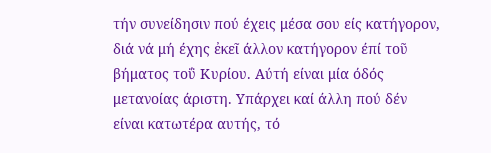τήν συνείδησιν πού έχεις μέσα σου είς κατήγορον, διά νά μή έχης ἐκεῖ άλλον κατήγορον έπί τοῦ βήματος τοΰ Κυρίου. Αύτή είναι μία όδός μετανοίας άριστη. Υπάρχει καί άλλη πού δέν είναι κατωτέρα αυτής, τό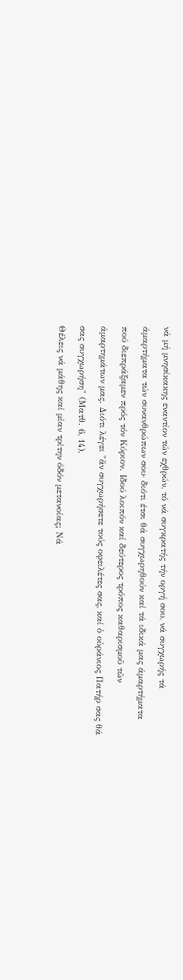νά μή μνησίκακης εναντίον τών εχθρών, τό νά συγκρατής τήν οργή σου, νά συγχωρής τά άμαρτήματα τών συνανθρώπων σου· διότι έτσι θά συγχωρηθούν καί τά ιδικά μας άμαρτήματα πού διεπράξαμεν πρός τόν Κύριον. Ιδού λοιπόν καί δεύτερος τρόπος καθαρισμοῦ τῶν άμαρτημάτων μας. Διότι λέγει "ἄν συγχωρήσετε τούς οφειλέτες σας, καί ὁ οὐράνιος Πατήρ σας θά σας συγχωρήση" (Ματθ. 6, 14).
Θέλεις νά μάθης καί μίαν τρίτην όδόν μετανοίας; Νά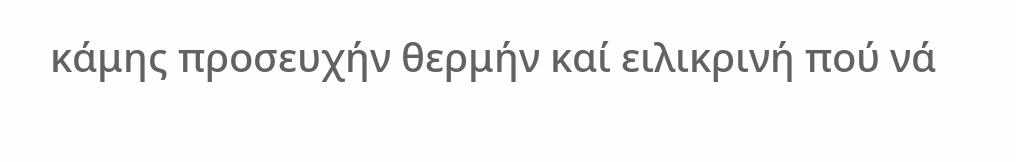κάμης προσευχήν θερμήν καί ειλικρινή πού νά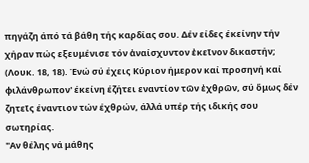πηγάζη άπό τά βάθη τής καρδίας σου. Δέν είδες έκείνην τήν χήραν πώς εξευμένισε τόν ἀναίσχυντον ἐκεῖνον δικαστήν; (Λουκ. 18, 18). Ένώ σύ έχεις Κύριον ήμερον καί προσηνή καί φιλάνθρωπον' έκείνη έζήτει εναντίον τῶν ἐχθρῶν, σύ ὅμως δέν ζητεῖς έναντιον τών έχθρών, άλλά υπέρ τής ιδικής σου σωτηρίας.
"Αν θέλης νά μάθης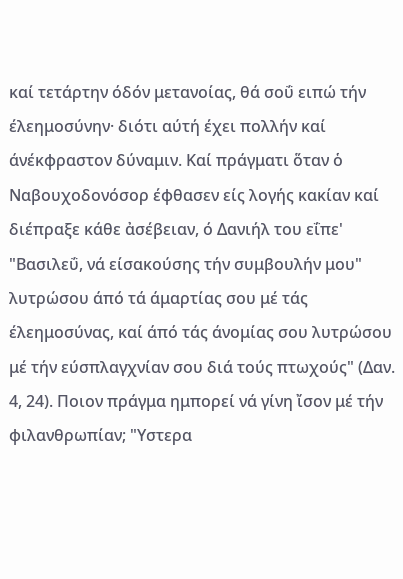καί τετάρτην όδόν μετανοίας, θά σοΰ ειπώ τήν έλεημοσύνην· διότι αύτή έχει πολλήν καί άνέκφραστον δύναμιν. Καί πράγματι ὅταν ὁ Ναβουχοδονόσορ έφθασεν είς λογής κακίαν καί διέπραξε κάθε ἀσέβειαν, ό Δανιήλ του εΐπε' "Βασιλεΰ, νά είσακούσης τήν συμβουλήν μου" λυτρώσου άπό τά άμαρτίας σου μέ τάς έλεημοσύνας, καί άπό τάς άνομίας σου λυτρώσου μέ τήν εύσπλαγχνίαν σου διά τούς πτωχούς" (Δαν. 4, 24). Ποιον πράγμα ημπορεί νά γίνη ἴσον μέ τήν φιλανθρωπίαν; "Υστερα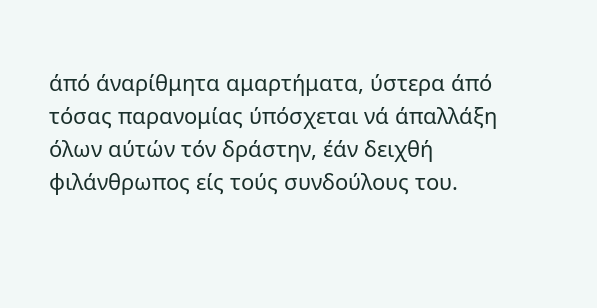άπό άναρίθμητα αμαρτήματα, ύστερα άπό τόσας παρανομίας ύπόσχεται νά άπαλλάξη όλων αύτών τόν δράστην, έάν δειχθή φιλάνθρωπος είς τούς συνδούλους του.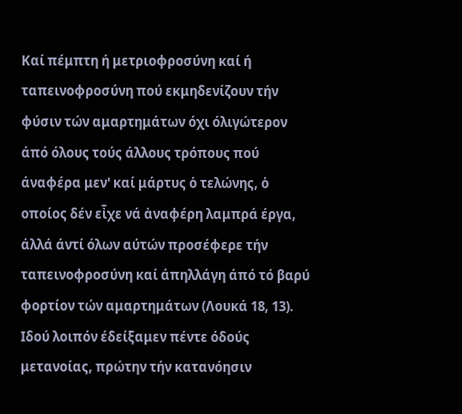Καί πέμπτη ή μετριοφροσύνη καί ή ταπεινοφροσύνη πού εκμηδενίζουν τήν φύσιν τών αμαρτημάτων όχι όλιγώτερον άπό όλους τούς άλλους τρόπους πού άναφέρα μεν' καί μάρτυς ὁ τελώνης, ὁ οποίος δέν εἶχε νά ἀναφέρη λαμπρά έργα, άλλά άντί όλων αύτών προσέφερε τήν ταπεινοφροσύνη καί άπηλλάγη άπό τό βαρύ φορτίον τών αμαρτημάτων (Λουκά 18, 13).
Ιδού λοιπόν έδείξαμεν πέντε όδούς μετανοίας, πρώτην τήν κατανόησιν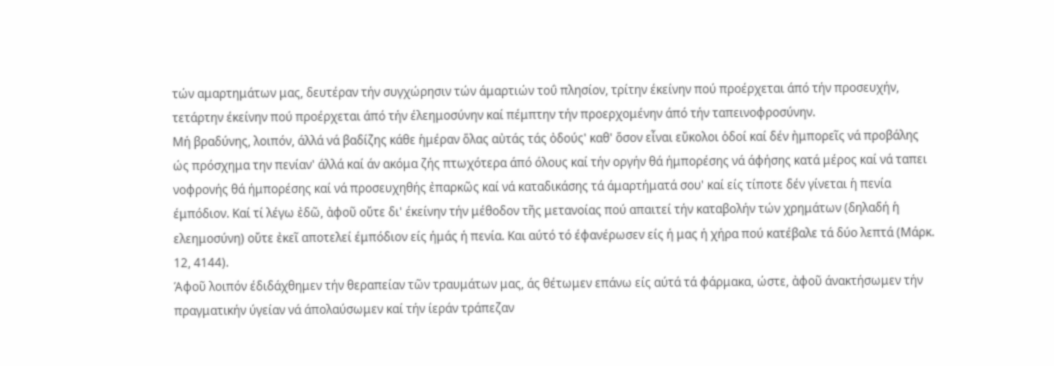τών αμαρτημάτων μας, δευτέραν τήν συγχώρησιν τών άμαρτιών τοΰ πλησίον, τρίτην έκείνην πού προέρχεται άπό τήν προσευχήν, τετάρτην έκείνην πού προέρχεται άπό τήν έλεημοσύνην καί πέμπτην τήν προερχομένην άπό τήν ταπεινοφροσύνην.
Μή βραδύνης, λοιπόν, άλλά νά βαδίζης κάθε ἡμέραν ὅλας αὐτάς τάς ὀδούς' καθ' ὅσον εἶναι εὔκολοι ὁδοί καί δέν ἠμπορεῖς νά προβάλης ώς πρόσχημα την πενίαν' άλλά καί άν ακόμα ζής πτωχότερα άπό όλους καί τήν οργήν θά ήμπορέσης νά άφήσης κατά μέρος καί νά ταπει νοφρονής θά ήμπορέσης καί νά προσευχηθής ἐπαρκῶς καί νά καταδικάσης τά άμαρτήματά σου' καί είς τίποτε δέν γίνεται ἡ πενία έμπόδιον. Καί τί λέγω ἐδῶ, ἀφοῦ οὔτε δι' έκείνην τήν μέθοδον τῆς μετανοίας πού απαιτεί τήν καταβολήν τών χρημάτων (δηλαδή ἡ ελεημοσύνη) οὔτε ἐκεῖ αποτελεί έμπόδιον είς ήμάς ή πενία. Και αύτό τό έφανέρωσεν είς ή μας ή χήρα πού κατέβαλε τά δύο λεπτά (Μάρκ. 12, 4144).
Άφοῦ λοιπόν έδιδάχθημεν τήν θεραπείαν τῶν τραυμάτων μας, άς θέτωμεν επάνω είς αύτά τά φάρμακα, ώστε, ἀφοῦ άνακτήσωμεν τήν πραγματικήν ύγείαν νά άπολαύσωμεν καί τήν ίεράν τράπεζαν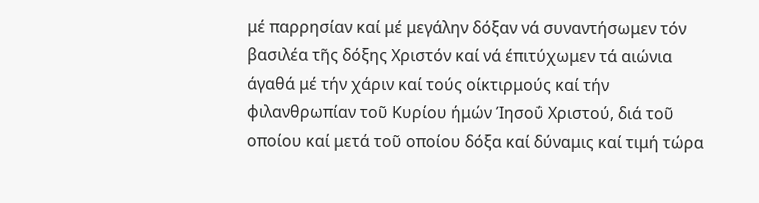μέ παρρησίαν καί μέ μεγάλην δόξαν νά συναντήσωμεν τόν βασιλέα τῆς δόξης Χριστόν καί νά έπιτύχωμεν τά αιώνια άγαθά μέ τήν χάριν καί τούς οίκτιρμούς καί τήν φιλανθρωπίαν τοῦ Κυρίου ήμών Ίησοΰ Χριστού, διά τοῦ οποίου καί μετά τοῦ οποίου δόξα καί δύναμις καί τιμή τώρα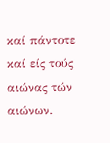καί πάντοτε καί είς τούς αιώνας τών αιώνων.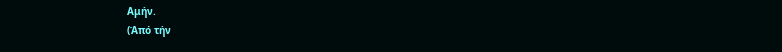Αμήν.
(Άπό τήν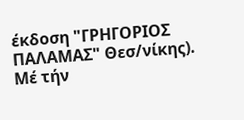έκδοση "ΓΡΗΓΟΡΙΟΣ ΠΑΛΑΜΑΣ" Θεσ/νίκης).
Μέ τήν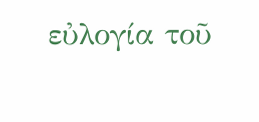εὐλογία τοῦ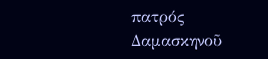πατρός Δαμασκηνοῦ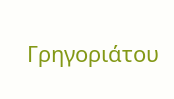Γρηγοριάτου